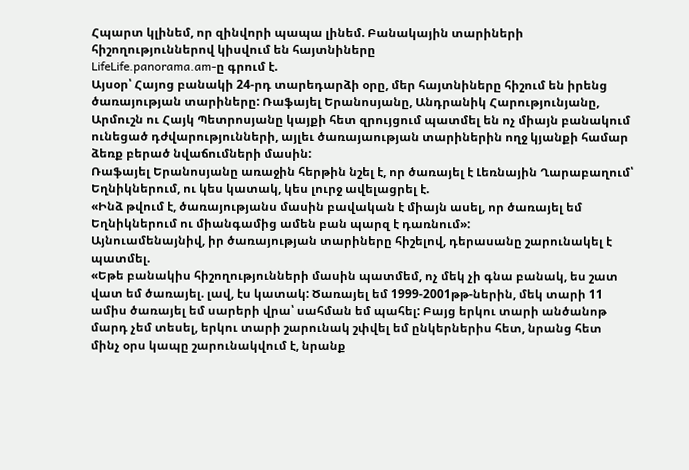Հպարտ կլինեմ, որ զինվորի պապա լինեմ. Բանակային տարիների հիշողություններով կիսվում են հայտնիները
LifeLife.panorama.am-ը գրում է.
Այսօր՝ Հայոց բանակի 24-րդ տարեդարձի օրը, մեր հայտնիները հիշում են իրենց ծառայության տարիները: Ռաֆայել Երանոսյանը, Անդրանիկ Հարությունյանը, Արմուշն ու Հայկ Պետրոսյանը կայքի հետ զրույցում պատմել են ոչ միայն բանակում ունեցած դժվարությունների, այլեւ ծառայաության տարիներին ողջ կյանքի համար ձեռք բերած նվաճումների մասին:
Ռաֆայել Երանոսյանը առաջին հերթին նշել է, որ ծառայել է Լեռնային Ղարաբաղում՝ Եղնիկներում, ու կես կատակ, կես լուրջ ավելացրել է.
«Ինձ թվում է, ծառայությանս մասին բավական է միայն ասել, որ ծառայել եմ Եղնիկներում ու միանգամից ամեն բան պարզ է դառնում»:
Այնուամենայնիվ, իր ծառայության տարիները հիշելով, դերասանը շարունակել է պատմել.
«Եթե բանակիս հիշողությունների մասին պատմեմ, ոչ մեկ չի գնա բանակ, ես շատ վատ եմ ծառայել. լավ, էս կատակ: Ծառայել եմ 1999-2001թթ-ներին, մեկ տարի 11 ամիս ծառայել եմ սարերի վրա՝ սահման եմ պահել: Բայց երկու տարի անծանոթ մարդ չեմ տեսել, երկու տարի շարունակ շփվել եմ ընկերներիս հետ, նրանց հետ մինչ օրս կապը շարունակվում է, նրանք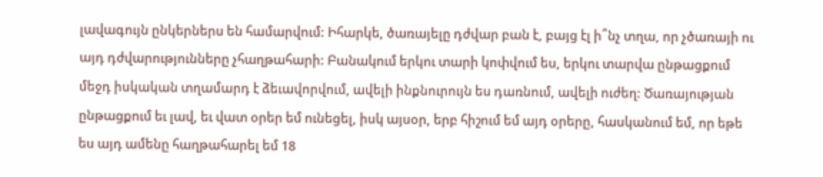լավագույն ընկերներս են համարվում: Իհարկե, ծառայելը դժվար բան է, բայց էլ ի՞նչ տղա, որ չծառայի ու այդ դժվարությունները չհաղթահարի: Բանակում երկու տարի կոփվում ես, երկու տարվա ընթացքում մեջդ իսկական տղամարդ է ձեւավորվում, ավելի ինքնուրույն ես դառնում, ավելի ուժեղ: Ծառայության ընթացքում եւ լավ, եւ վատ օրեր եմ ունեցել, իսկ այսօր, երբ հիշում եմ այդ օրերը, հասկանում եմ, որ եթե ես այդ ամենը հաղթահարել եմ 18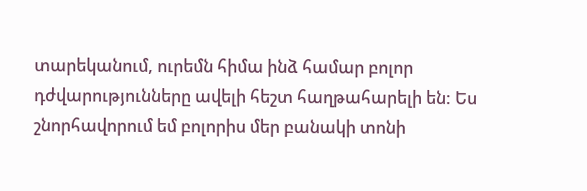տարեկանում, ուրեմն հիմա ինձ համար բոլոր դժվարությունները ավելի հեշտ հաղթահարելի են: Ես շնորհավորում եմ բոլորիս մեր բանակի տոնի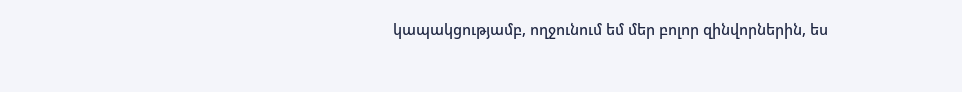կապակցությամբ, ողջունում եմ մեր բոլոր զինվորներին, ես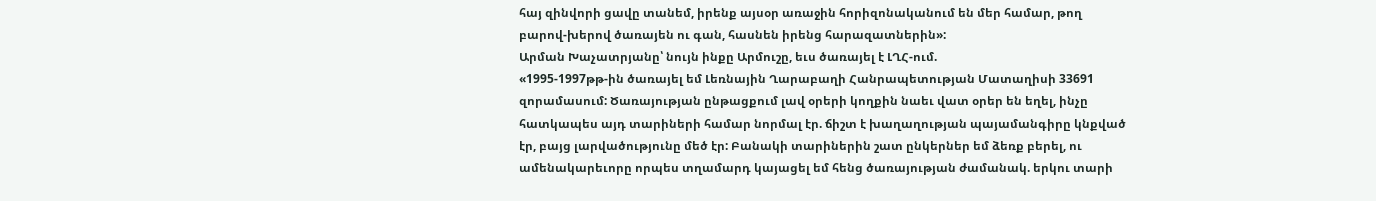հայ զինվորի ցավը տանեմ, իրենք այսօր առաջին հորիզոնականում են մեր համար, թող բարով-խերով ծառայեն ու գան, հասնեն իրենց հարազատներին»:
Արման Խաչատրյանը՝ նույն ինքը Արմուշը, եւս ծառայել է ԼՂՀ-ում.
«1995-1997թթ-ին ծառայել եմ Լեռնային Ղարաբաղի Հանրապետության Մատաղիսի 33691 զորամասում: Ծառայության ընթացքում լավ օրերի կողքին նաեւ վատ օրեր են եղել, ինչը հատկապես այդ տարիների համար նորմալ էր. ճիշտ է խաղաղության պայամանգիրը կնքված էր, բայց լարվածությունը մեծ էր: Բանակի տարիներին շատ ընկերներ եմ ձեռք բերել, ու ամենակարեւորը որպես տղամարդ կայացել եմ հենց ծառայության ժամանակ. երկու տարի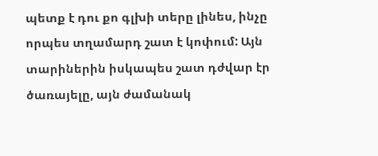պետք է դու քո գլխի տերը լինես, ինչը որպես տղամարդ շատ է կոփում: Այն տարիներին իսկապես շատ դժվար էր ծառայելը, այն ժամանակ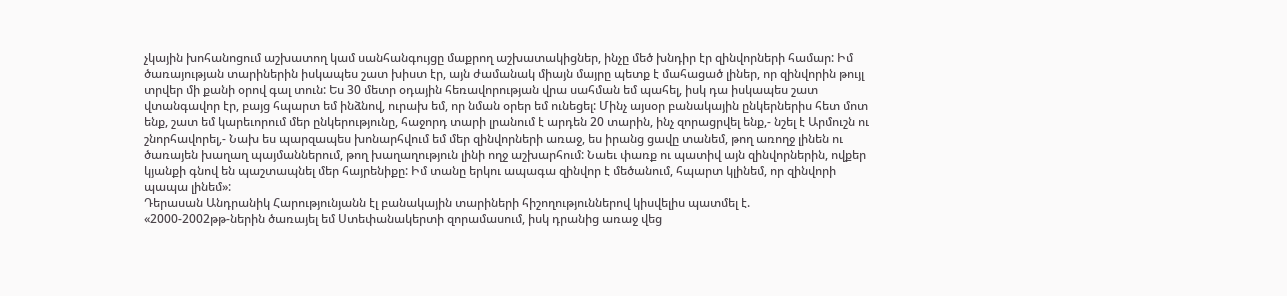չկային խոհանոցում աշխատող կամ սանհանգույցը մաքրող աշխատակիցներ, ինչը մեծ խնդիր էր զինվորների համար: Իմ ծառայության տարիներին իսկապես շատ խիստ էր, այն ժամանակ միայն մայրը պետք է մահացած լիներ, որ զինվորին թույլ տրվեր մի քանի օրով գալ տուն: Ես 30 մետր օդային հեռավորության վրա սահման եմ պահել, իսկ դա իսկապես շատ վտանգավոր էր, բայց հպարտ եմ ինձնով, ուրախ եմ, որ նման օրեր եմ ունեցել: Մինչ այսօր բանակային ընկերներիս հետ մոտ ենք, շատ եմ կարեւորում մեր ընկերությունը, հաջորդ տարի լրանում է արդեն 20 տարին, ինչ զորացրվել ենք,- նշել է Արմուշն ու շնորհավորել,- Նախ ես պարզապես խոնարհվում եմ մեր զինվորների առաջ, ես իրանց ցավը տանեմ, թող առողջ լինեն ու ծառայեն խաղաղ պայմաններում, թող խաղաղություն լինի ողջ աշխարհում: Նաեւ փառք ու պատիվ այն զինվորներին, ովքեր կյանքի գնով են պաշտապնել մեր հայրենիքը: Իմ տանը երկու ապագա զինվոր է մեծանում, հպարտ կլինեմ, որ զինվորի պապա լինեմ»:
Դերասան Անդրանիկ Հարությունյանն էլ բանակային տարիների հիշողություններով կիսվելիս պատմել է.
«2000-2002թթ-ներին ծառայել եմ Ստեփանակերտի զորամասում, իսկ դրանից առաջ վեց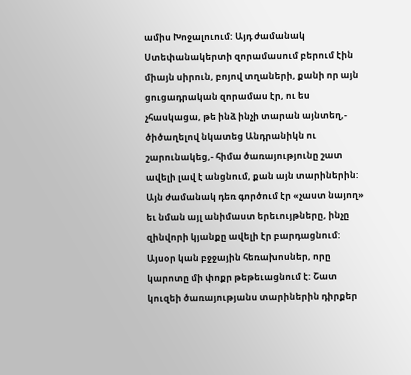ամիս Խոջալուում: Այդ ժամանակ Ստեփանակերտի զորամասում բերում էին միայն սիրուն, բոյով տղաների, քանի որ այն ցուցադրական զորամաս էր, ու ես չհասկացա, թե ինձ ինչի տարան այնտեղ,- ծիծաղելով նկատեց Անդրանիկն ու շարունակեց,- հիմա ծառայությունը շատ ավելի լավ է անցնում, քան այն տարիներին: Այն ժամանակ դեռ գործում էր «չաստ նայող» եւ նման այլ անիմաստ երեւույթները, ինչը զինվորի կյանքը ավելի էր բարդացնում: Այսօր կան բջջային հեռախոսներ, որը կարոտը մի փոքր թեթեւացնում է: Շատ կուզեի ծառայությանս տարիներին դիրքեր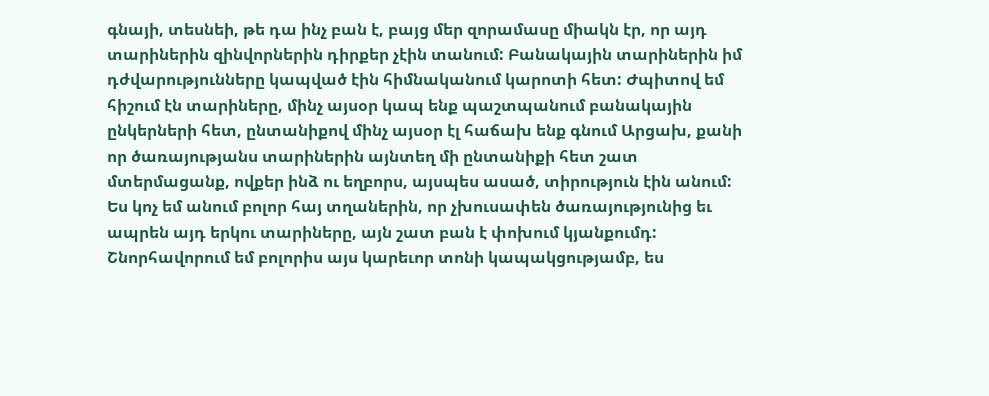գնայի, տեսնեի, թե դա ինչ բան է, բայց մեր զորամասը միակն էր, որ այդ տարիներին զինվորներին դիրքեր չէին տանում: Բանակային տարիներին իմ դժվարությունները կապված էին հիմնականում կարոտի հետ: Ժպիտով եմ հիշում էն տարիները, մինչ այսօր կապ ենք պաշտպանում բանակային ընկերների հետ, ընտանիքով մինչ այսօր էլ հաճախ ենք գնում Արցախ, քանի որ ծառայությանս տարիներին այնտեղ մի ընտանիքի հետ շատ մտերմացանք, ովքեր ինձ ու եղբորս, այսպես ասած, տիրություն էին անում: Ես կոչ եմ անում բոլոր հայ տղաներին, որ չխուսափեն ծառայությունից եւ ապրեն այդ երկու տարիները, այն շատ բան է փոխում կյանքումդ: Շնորհավորում եմ բոլորիս այս կարեւոր տոնի կապակցությամբ, ես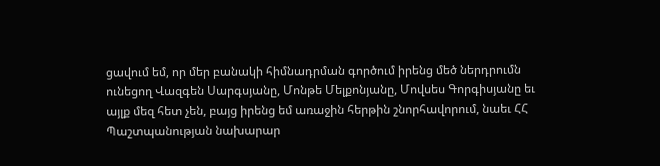ցավում եմ, որ մեր բանակի հիմնադրման գործում իրենց մեծ ներդրումն ունեցող Վազգեն Սարգսյանը, Մոնթե Մելքոնյանը, Մովսես Գորգիսյանը եւ այլք մեզ հետ չեն, բայց իրենց եմ առաջին հերթին շնորհավորում, նաեւ ՀՀ Պաշտպանության նախարար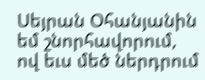Սեյրան Օհանյանին եմ շնորհավորում, ով եւս մեծ ներդրում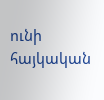ունի հայկական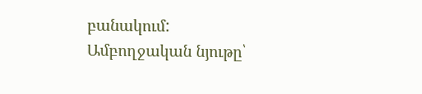բանակում:
Ամբողջական նյութը՝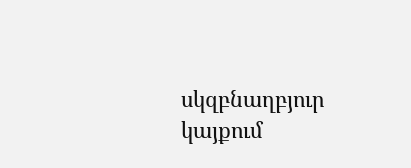սկզբնաղբյուր կայքում